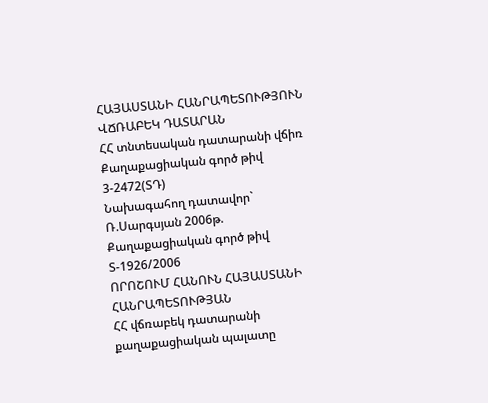ՀԱՅԱՍՏԱՆԻ ՀԱՆՐԱՊԵՏՈՒԹՅՈՒՆ
ՎՃՌԱԲԵԿ ԴԱՏԱՐԱՆ
ՀՀ տնտեսական դատարանի վճիռ Քաղաքացիական գործ թիվ 3-2472(ՏԴ)
Նախագահող դատավոր` Ռ.Սարգսյան 2006թ.
Քաղաքացիական գործ թիվ Տ-1926/2006
ՈՐՈՇՈՒՄ ՀԱՆՈՒՆ ՀԱՅԱՍՏԱՆԻ ՀԱՆՐԱՊԵՏՈՒԹՅԱՆ
ՀՀ վճռաբեկ դատարանի քաղաքացիական պալատը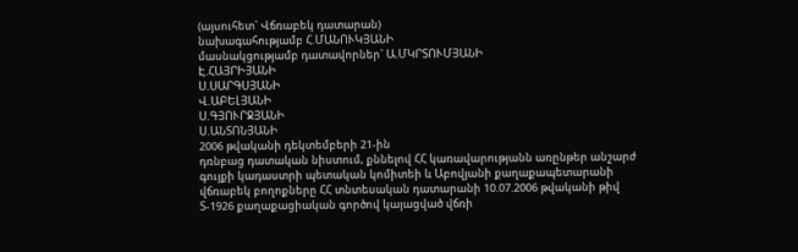(այսուհետ` Վճռաբեկ դատարան)
նախագահությամբ Հ.ՄԱՆՈՒԿՅԱՆԻ
մասնակցությամբ դատավորներ` Ա.ՄԿՐՏՈՒՄՅԱՆԻ
Է.ՀԱՅՐԻՅԱՆԻ
Ս.ՍԱՐԳՍՅԱՆԻ
Վ.ԱԲԵԼՅԱՆԻ
Ս.ԳՅՈՒՐՋՅԱՆԻ
Ս.ԱՆՏՈՆՅԱՆԻ
2006 թվականի դեկտեմբերի 21-ին
դռնբաց դատական նիստում, քննելով ՀՀ կառավարությանն առընթեր անշարժ գույքի կադաստրի պետական կոմիտեի և Աբովյանի քաղաքապետարանի վճռաբեկ բողոքները ՀՀ տնտեսական դատարանի 10.07.2006 թվականի թիվ Տ-1926 քաղաքացիական գործով կայացված վճռի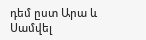դեմ ըստ Արա և Սամվել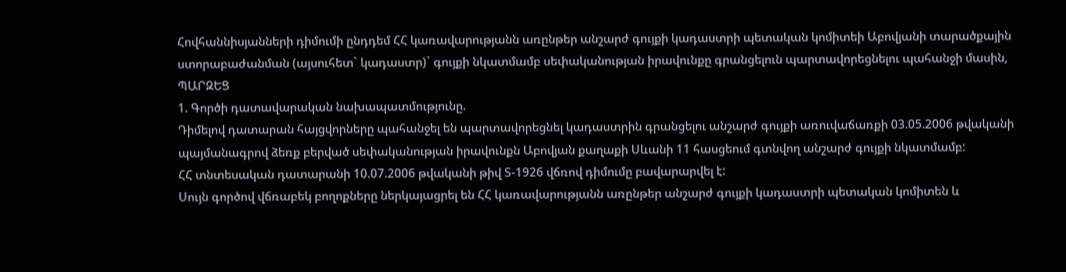Հովհաննիսյանների դիմումի ընդդեմ ՀՀ կառավարությանն առընթեր անշարժ գույքի կադաստրի պետական կոմիտեի Աբովյանի տարածքային ստորաբաժանման (այսուհետ` կադաստր)` գույքի նկատմամբ սեփականության իրավունքը գրանցելուն պարտավորեցնելու պահանջի մասին,
ՊԱՐԶԵՑ
1. Գործի դատավարական նախապատմությունը.
Դիմելով դատարան հայցվորները պահանջել են պարտավորեցնել կադաստրին գրանցելու անշարժ գույքի առուվաճառքի 03.05.2006 թվականի պայմանագրով ձեռք բերված սեփականության իրավունքն Աբովյան քաղաքի Սևանի 11 հասցեում գտնվող անշարժ գույքի նկատմամբ:
ՀՀ տնտեսական դատարանի 10.07.2006 թվականի թիվ Տ-1926 վճռով դիմումը բավարարվել է:
Սույն գործով վճռաբեկ բողոքները ներկայացրել են ՀՀ կառավարությանն առընթեր անշարժ գույքի կադաստրի պետական կոմիտեն և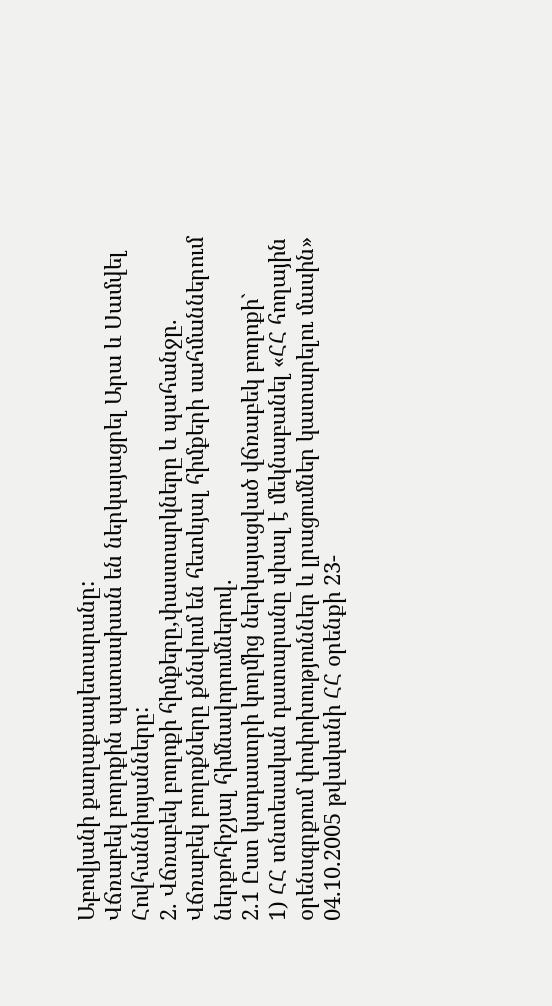Աբովյանի քաղաքապետարանը:
Վճռաբեկ բողոքին պատասխան են ներկայացրել Արա և Սամվել Հովհաննիսյանները:
2. Վճռաբեկ բողոքի հիմքերը,փաստարկները և պահանջը.
Վճռաբեկ բողոքները քննվում են հետևյալ հիմքերի սահմաններում ներքոհիշյալ հիմնավորումներով.
2.1 Ըստ կադաստրի կողմից ներկայացված վճռաբեկ բողոքի`
1) ՀՀ տնտեսական դատարանը սխալ է մեկնաբանել «ՀՀ հողային օրենսգրքում փոփոխություններ և լրացումներ կատարելու մասին» 04.10.2005 թվականի ՀՀ օրենքի 23-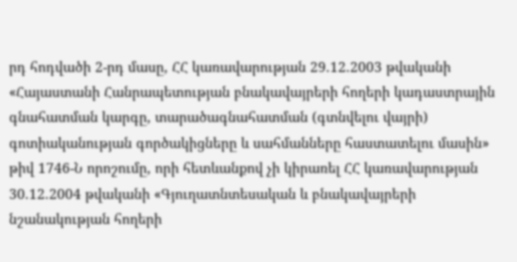րդ հոդվածի 2-րդ մասը, ՀՀ կառավարության 29.12.2003 թվականի «Հայաստանի Հանրապետության բնակավայրերի հողերի կադաստրային գնահատման կարգը, տարածագնահատման (գտնվելու վայրի) գոտիականության գործակիցները և սահմանները հաստատելու մասին» թիվ 1746-Ն որոշումը, որի հետևանքով չի կիրառել ՀՀ կառավարության 30.12.2004 թվականի «Գյուղատնտեսական և բնակավայրերի նշանակության հողերի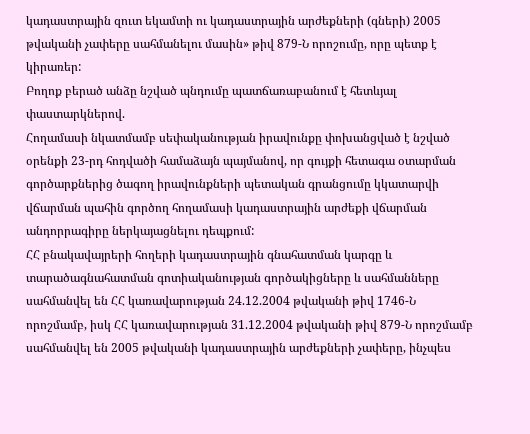կադաստրային զուտ եկամտի ու կադաստրային արժեքների (գների) 2005 թվականի չափերը սահմանելու մասին» թիվ 879-Ն որոշումը, որը պետք է կիրառեր:
Բողոք բերած անձը նշված պնդումը պատճառաբանում է հետևյալ փաստարկներով.
Հողամասի նկատմամբ սեփականության իրավունքը փոխանցված է նշված օրենքի 23-րդ հոդվածի համաձայն պայմանով, որ գույքի հետագա օտարման գործարքներից ծագող իրավունքների պետական գրանցումը կկատարվի վճարման պահին գործող հողամասի կադաստրային արժեքի վճարման անդորրագիրը ներկայացնելու դեպքում:
ՀՀ բնակավայրերի հողերի կադաստրային գնահատման կարգը և տարածագնահատման գոտիականության գործակիցները և սահմանները սահմանվել են ՀՀ կառավարության 24.12.2004 թվականի թիվ 1746-Ն որոշմամբ, իսկ ՀՀ կառավարության 31.12.2004 թվականի թիվ 879-Ն որոշմամբ սահմանվել են 2005 թվականի կադաստրային արժեքների չափերը, ինչպես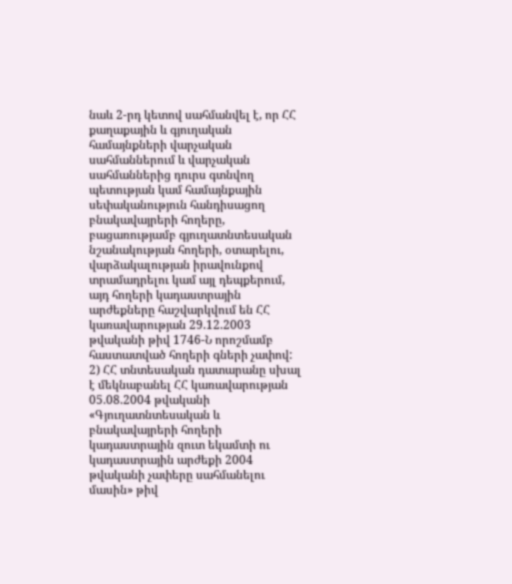նաև 2-րդ կետով սահմանվել է, որ ՀՀ քաղաքային և գյուղական համայնքների վարչական սահմաններում և վարչական սահմաններից դուրս գտնվող պետության կամ համայնքային սեփականություն հանդիսացող բնակավայրերի հողերը, բացառությամբ գյուղատնտեսական նշանակության հողերի, օտարելու, վարձակալության իրավունքով տրամադրելու կամ այլ դեպքերում, այդ հողերի կադաստրային արժեքները հաշվարկվում են ՀՀ կառավարության 29.12.2003 թվականի թիվ 1746-Ն որոշմամբ հաստատված հողերի գների չափով:
2) ՀՀ տնտեսական դատարանը սխալ է մեկնաբանել ՀՀ կառավարության 05.08.2004 թվականի «Գյուղատնտեսական և բնակավայրերի հողերի կադաստրային զուտ եկամտի ու կադաստրային արժեքի 2004 թվականի չափերը սահմանելու մասին» թիվ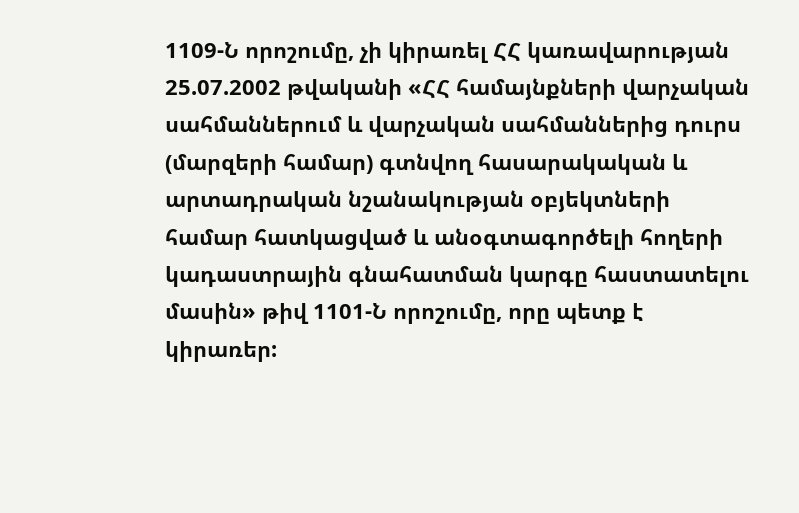1109-Ն որոշումը, չի կիրառել ՀՀ կառավարության 25.07.2002 թվականի «ՀՀ համայնքների վարչական սահմաններում և վարչական սահմաններից դուրս (մարզերի համար) գտնվող հասարակական և արտադրական նշանակության օբյեկտների համար հատկացված և անօգտագործելի հողերի կադաստրային գնահատման կարգը հաստատելու մասին» թիվ 1101-Ն որոշումը, որը պետք է կիրառեր: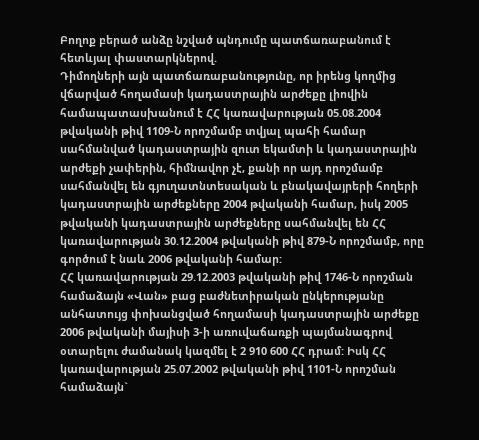Բողոք բերած անձը նշված պնդումը պատճառաբանում է հետևյալ փաստարկներով.
Դիմողների այն պատճառաբանությունը, որ իրենց կողմից վճարված հողամասի կադաստրային արժեքը լիովին համապատասխանում է ՀՀ կառավարության 05.08.2004 թվականի թիվ 1109-Ն որոշմամբ տվյալ պահի համար սահմանված կադաստրային զուտ եկամտի և կադաստրային արժեքի չափերին, հիմնավոր չէ, քանի որ այդ որոշմամբ սահմանվել են գյուղատնտեսական և բնակավայրերի հողերի կադաստրային արժեքները 2004 թվականի համար, իսկ 2005 թվականի կադաստրային արժեքները սահմանվել են ՀՀ կառավարության 30.12.2004 թվականի թիվ 879-Ն որոշմամբ, որը գործում է նաև 2006 թվականի համար:
ՀՀ կառավարության 29.12.2003 թվականի թիվ 1746-Ն որոշման համաձայն «Վան» բաց բաժնետիրական ընկերությանը անհատույց փոխանցված հողամասի կադաստրային արժեքը 2006 թվականի մայիսի 3-ի առուվաճառքի պայմանագրով օտարելու ժամանակ կազմել է 2 910 600 ՀՀ դրամ: Իսկ ՀՀ կառավարության 25.07.2002 թվականի թիվ 1101-Ն որոշման համաձայն`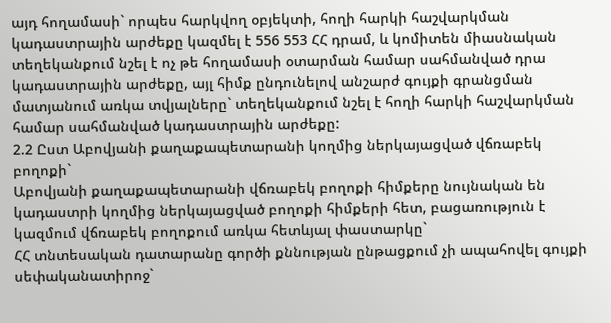այդ հողամասի` որպես հարկվող օբյեկտի, հողի հարկի հաշվարկման կադաստրային արժեքը կազմել է 556 553 ՀՀ դրամ, և կոմիտեն միասնական տեղեկանքում նշել է ոչ թե հողամասի օտարման համար սահմանված դրա կադաստրային արժեքը, այլ հիմք ընդունելով անշարժ գույքի գրանցման մատյանում առկա տվյալները` տեղեկանքում նշել է հողի հարկի հաշվարկման համար սահմանված կադաստրային արժեքը:
2.2 Ըստ Աբովյանի քաղաքապետարանի կողմից ներկայացված վճռաբեկ բողոքի`
Աբովյանի քաղաքապետարանի վճռաբեկ բողոքի հիմքերը նույնական են կադաստրի կողմից ներկայացված բողոքի հիմքերի հետ, բացառություն է կազմում վճռաբեկ բողոքում առկա հետևյալ փաստարկը`
ՀՀ տնտեսական դատարանը գործի քննության ընթացքում չի ապահովել գույքի սեփականատիրոջ`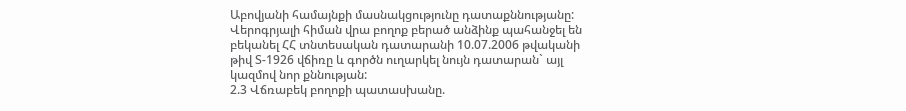Աբովյանի համայնքի մասնակցությունը դատաքննությանը:
Վերոգրյալի հիման վրա բողոք բերած անձինք պահանջել են բեկանել ՀՀ տնտեսական դատարանի 10.07.2006 թվականի թիվ Տ-1926 վճիռը և գործն ուղարկել նույն դատարան` այլ կազմով նոր քննության:
2.3 Վճռաբեկ բողոքի պատասխանը.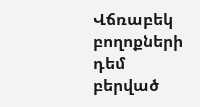Վճռաբեկ բողոքների դեմ բերված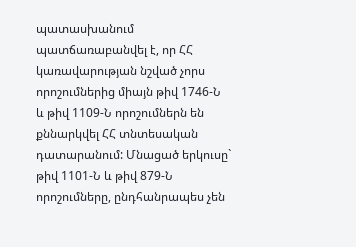պատասխանում պատճառաբանվել է, որ ՀՀ կառավարության նշված չորս որոշումներից միայն թիվ 1746-Ն և թիվ 1109-Ն որոշումներն են քննարկվել ՀՀ տնտեսական դատարանում: Մնացած երկուսը` թիվ 1101-Ն և թիվ 879-Ն որոշումները, ընդհանրապես չեն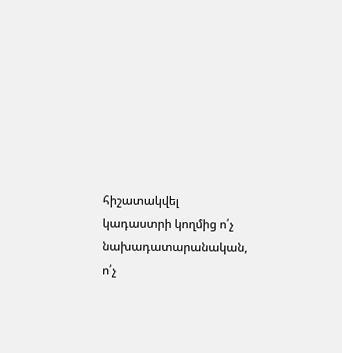հիշատակվել կադաստրի կողմից ո՛չ նախադատարանական, ո՛չ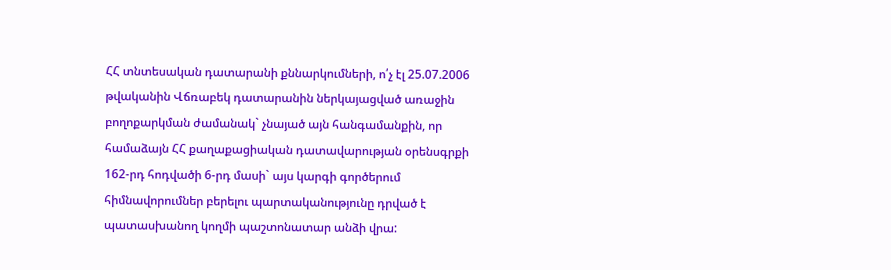ՀՀ տնտեսական դատարանի քննարկումների, ո՛չ էլ 25.07.2006 թվականին Վճռաբեկ դատարանին ներկայացված առաջին բողոքարկման ժամանակ` չնայած այն հանգամանքին, որ համաձայն ՀՀ քաղաքացիական դատավարության օրենսգրքի 162-րդ հոդվածի 6-րդ մասի` այս կարգի գործերում հիմնավորումներ բերելու պարտականությունը դրված է պատասխանող կողմի պաշտոնատար անձի վրա: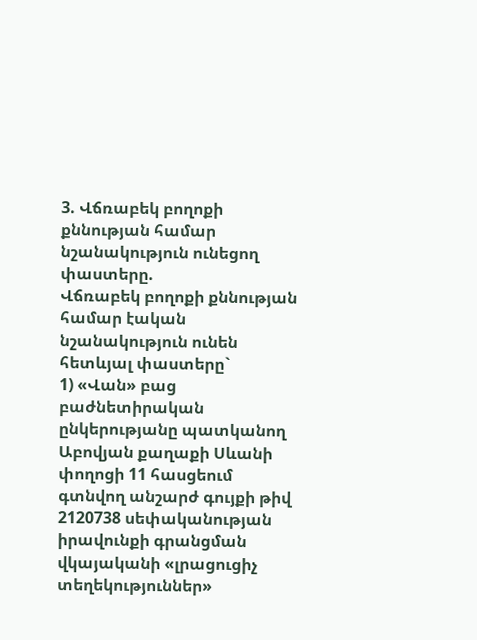3. Վճռաբեկ բողոքի քննության համար նշանակություն ունեցող փաստերը.
Վճռաբեկ բողոքի քննության համար էական նշանակություն ունեն հետևյալ փաստերը`
1) «Վան» բաց բաժնետիրական ընկերությանը պատկանող Աբովյան քաղաքի Սևանի փողոցի 11 հասցեում գտնվող անշարժ գույքի թիվ 2120738 սեփականության իրավունքի գրանցման վկայականի «լրացուցիչ տեղեկություններ»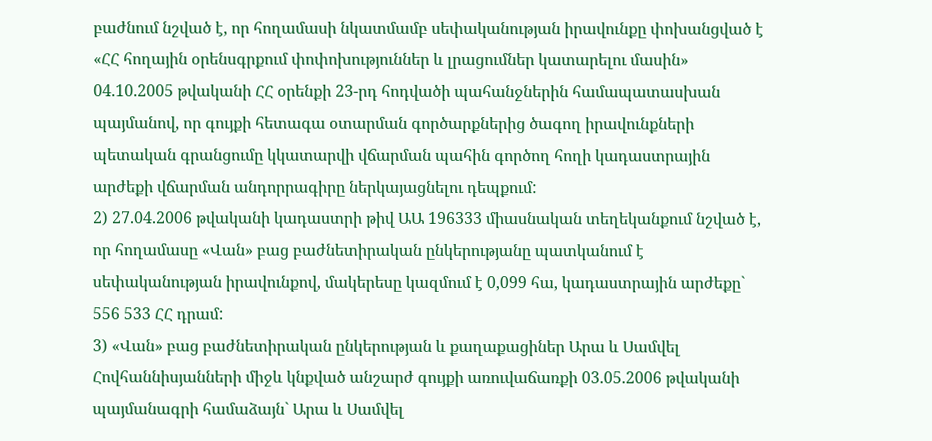բաժնում նշված է, որ հողամասի նկատմամբ սեփականության իրավունքը փոխանցված է «ՀՀ հողային օրենսգրքում փոփոխություններ և լրացումներ կատարելու մասին» 04.10.2005 թվականի ՀՀ օրենքի 23-րդ հոդվածի պահանջներին համապատասխան պայմանով, որ գույքի հետագա օտարման գործարքներից ծագող իրավունքների պետական գրանցումը կկատարվի վճարման պահին գործող հողի կադաստրային արժեքի վճարման անդորրագիրը ներկայացնելու դեպքում:
2) 27.04.2006 թվականի կադաստրի թիվ ԱԱ 196333 միասնական տեղեկանքում նշված է, որ հողամասը «Վան» բաց բաժնետիրական ընկերությանը պատկանում է սեփականության իրավունքով, մակերեսը կազմում է 0,099 հա, կադաստրային արժեքը` 556 533 ՀՀ դրամ:
3) «Վան» բաց բաժնետիրական ընկերության և քաղաքացիներ Արա և Սամվել Հովհաննիսյանների միջև կնքված անշարժ գույքի առուվաճառքի 03.05.2006 թվականի պայմանագրի համաձայն` Արա և Սամվել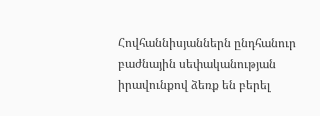Հովհաննիսյաններն ընդհանուր բաժնային սեփականության իրավունքով ձեռք են բերել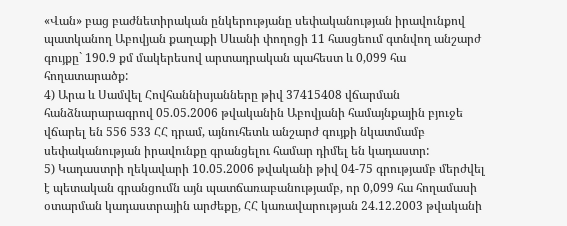«Վան» բաց բաժնետիրական ընկերությանը սեփականության իրավունքով պատկանող Աբովյան քաղաքի Սևանի փողոցի 11 հասցեում գտնվող անշարժ գույքը` 190.9 քմ մակերեսով արտադրական պահեստ և 0,099 հա հողատարածք:
4) Արա և Սամվել Հովհաննիսյանները թիվ 37415408 վճարման հանձնարարագրով 05.05.2006 թվականին Աբովյանի համայնքային բյուջե վճարել են 556 533 ՀՀ դրամ, այնուհետև անշարժ գույքի նկատմամբ սեփականության իրավունքը գրանցելու համար դիմել են կադաստր:
5) Կադաստրի ղեկավարի 10.05.2006 թվականի թիվ 04-75 գրությամբ մերժվել է պետական գրանցումն այն պատճառաբանությամբ, որ 0,099 հա հողամասի օտարման կադաստրային արժեքը, ՀՀ կառավարության 24.12.2003 թվականի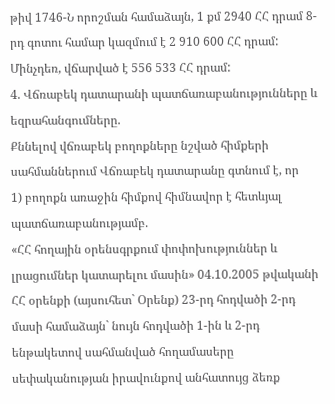թիվ 1746-Ն որոշման համաձայն, 1 քմ 2940 ՀՀ դրամ 8-րդ գոտու համար կազմում է 2 910 600 ՀՀ դրամ: Մինչդեռ, վճարված է 556 533 ՀՀ դրամ:
4. Վճռաբեկ դատարանի պատճառաբանությունները և եզրահանգումները.
Քննելով վճռաբեկ բողոքները նշված հիմքերի սահմաններում Վճռաբեկ դատարանը գտնում է, որ
1) բողոքն առաջին հիմքով հիմնավոր է հետևյալ պատճառաբանությամբ.
«ՀՀ հողային օրենսգրքում փոփոխություններ և լրացումներ կատարելու մասին» 04.10.2005 թվականի ՀՀ օրենքի (այսուհետ` Օրենք) 23-րդ հոդվածի 2-րդ մասի համաձայն` նույն հոդվածի 1-ին և 2-րդ ենթակետով սահմանված հողամասերը սեփականության իրավունքով անհատույց ձեռք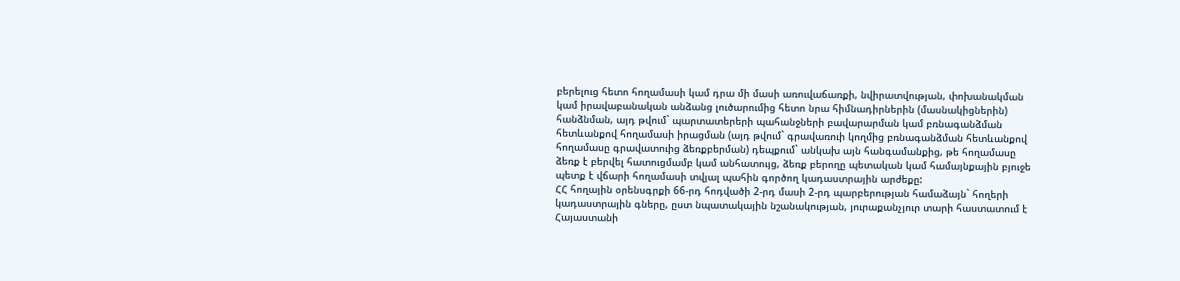բերելուց հետո հողամասի կամ դրա մի մասի առուվաճառքի, նվիրատվության, փոխանակման կամ իրավաբանական անձանց լուծարումից հետո նրա հիմնադիրներին (մասնակիցներին) հանձնման, այդ թվում` պարտատերերի պահանջների բավարարման կամ բռնագանձման հետևանքով հողամասի իրացման (այդ թվում` գրավառուի կողմից բռնագանձման հետևանքով հողամասը գրավատուից ձեռքբերման) դեպքում` անկախ այն հանգամանքից, թե հողամասը ձեռք է բերվել հատուցմամբ կամ անհատույց, ձեռք բերողը պետական կամ համայնքային բյուջե պետք է վճարի հողամասի տվյալ պահին գործող կադաստրային արժեքը:
ՀՀ հողային օրենսգրքի 66-րդ հոդվածի 2-րդ մասի 2-րդ պարբերության համաձայն` հողերի կադաստրային գները, ըստ նպատակային նշանակության, յուրաքանչյուր տարի հաստատում է Հայաստանի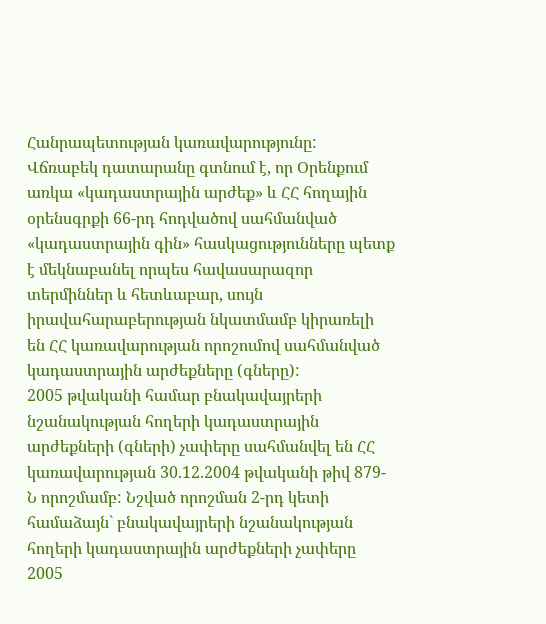Հանրապետության կառավարությունը:
Վճռաբեկ դատարանը գտնում է, որ Օրենքում առկա «կադաստրային արժեք» և ՀՀ հողային օրենսգրքի 66-րդ հոդվածով սահմանված «կադաստրային գին» հասկացությունները պետք է մեկնաբանել որպես հավասարազոր տերմիններ և հետևաբար, սույն իրավահարաբերության նկատմամբ կիրառելի են ՀՀ կառավարության որոշումով սահմանված կադաստրային արժեքները (գները):
2005 թվականի համար բնակավայրերի նշանակության հողերի կադաստրային արժեքների (գների) չափերը սահմանվել են ՀՀ կառավարության 30.12.2004 թվականի թիվ 879-Ն որոշմամբ: Նշված որոշման 2-րդ կետի համաձայն` բնակավայրերի նշանակության հողերի կադաստրային արժեքների չափերը 2005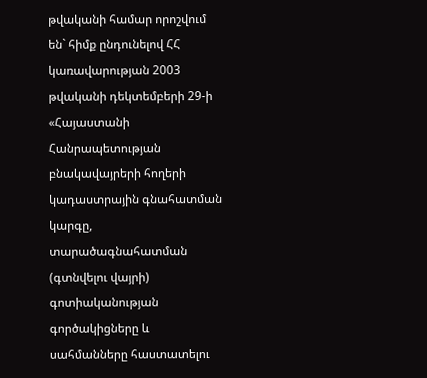թվականի համար որոշվում են` հիմք ընդունելով ՀՀ կառավարության 2003 թվականի դեկտեմբերի 29-ի «Հայաստանի Հանրապետության բնակավայրերի հողերի կադաստրային գնահատման կարգը, տարածագնահատման (գտնվելու վայրի) գոտիականության գործակիցները և սահմանները հաստատելու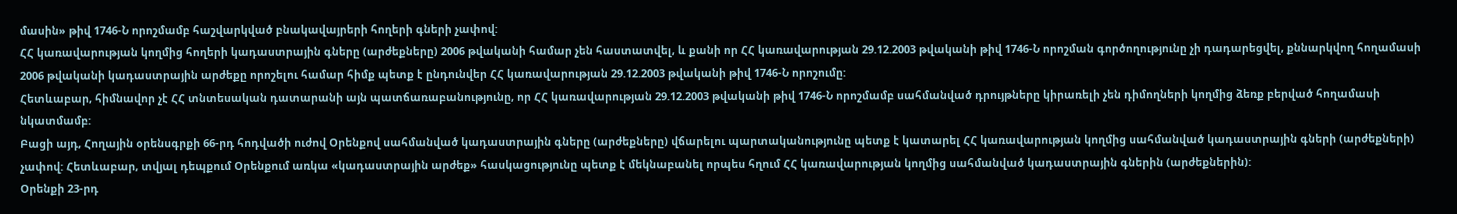մասին» թիվ 1746-Ն որոշմամբ հաշվարկված բնակավայրերի հողերի գների չափով:
ՀՀ կառավարության կողմից հողերի կադաստրային գները (արժեքները) 2006 թվականի համար չեն հաստատվել, և քանի որ ՀՀ կառավարության 29.12.2003 թվականի թիվ 1746-Ն որոշման գործողությունը չի դադարեցվել, քննարկվող հողամասի 2006 թվականի կադաստրային արժեքը որոշելու համար հիմք պետք է ընդունվեր ՀՀ կառավարության 29.12.2003 թվականի թիվ 1746-Ն որոշումը:
Հետևաբար, հիմնավոր չէ ՀՀ տնտեսական դատարանի այն պատճառաբանությունը, որ ՀՀ կառավարության 29.12.2003 թվականի թիվ 1746-Ն որոշմամբ սահմանված դրույթները կիրառելի չեն դիմողների կողմից ձեռք բերված հողամասի նկատմամբ:
Բացի այդ, Հողային օրենսգրքի 66-րդ հոդվածի ուժով Օրենքով սահմանված կադաստրային գները (արժեքները) վճարելու պարտականությունը պետք է կատարել ՀՀ կառավարության կողմից սահմանված կադաստրային գների (արժեքների) չափով: Հետևաբար, տվյալ դեպքում Օրենքում առկա «կադաստրային արժեք» հասկացությունը պետք է մեկնաբանել որպես հղում ՀՀ կառավարության կողմից սահմանված կադաստրային գներին (արժեքներին):
Օրենքի 23-րդ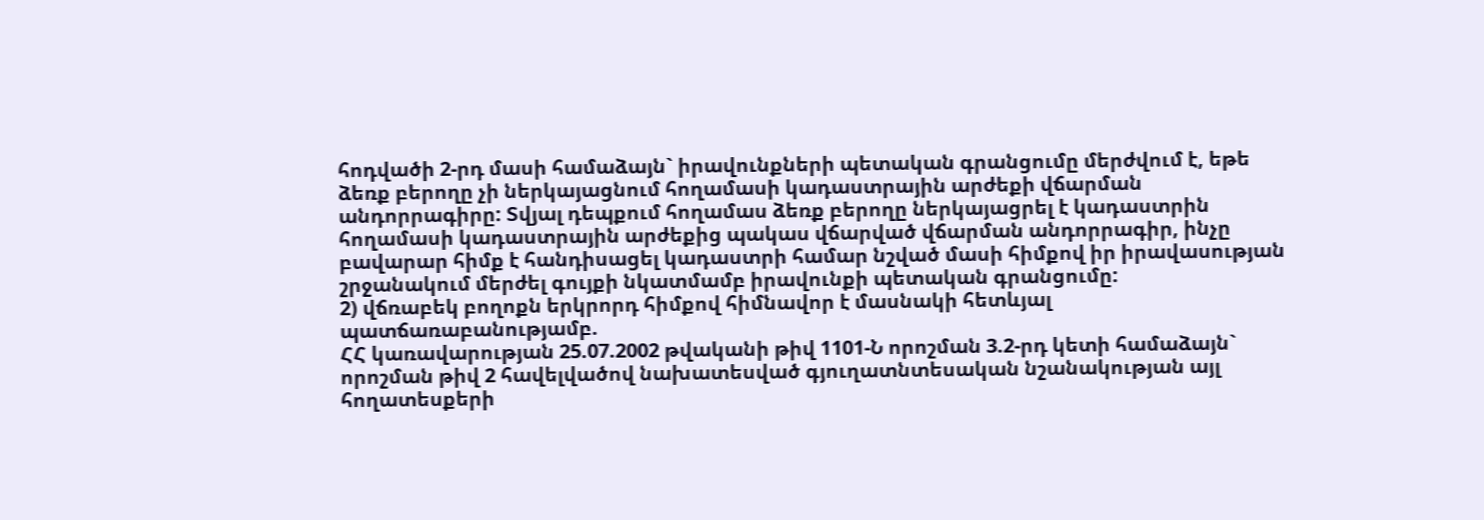հոդվածի 2-րդ մասի համաձայն` իրավունքների պետական գրանցումը մերժվում է, եթե ձեռք բերողը չի ներկայացնում հողամասի կադաստրային արժեքի վճարման անդորրագիրը: Տվյալ դեպքում հողամաս ձեռք բերողը ներկայացրել է կադաստրին հողամասի կադաստրային արժեքից պակաս վճարված վճարման անդորրագիր, ինչը բավարար հիմք է հանդիսացել կադաստրի համար նշված մասի հիմքով իր իրավասության շրջանակում մերժել գույքի նկատմամբ իրավունքի պետական գրանցումը:
2) վճռաբեկ բողոքն երկրորդ հիմքով հիմնավոր է մասնակի հետևյալ պատճառաբանությամբ.
ՀՀ կառավարության 25.07.2002 թվականի թիվ 1101-Ն որոշման 3.2-րդ կետի համաձայն` որոշման թիվ 2 հավելվածով նախատեսված գյուղատնտեսական նշանակության այլ հողատեսքերի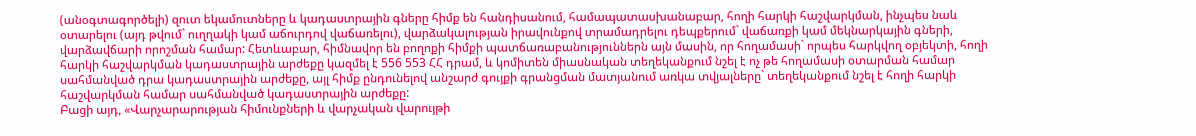(անօգտագործելի) զուտ եկամուտները և կադաստրային գները հիմք են հանդիսանում, համապատասխանաբար, հողի հարկի հաշվարկման, ինչպես նաև օտարելու (այդ թվում` ուղղակի կամ աճուրդով վաճառելու), վարձակալության իրավունքով տրամադրելու դեպքերում` վաճառքի կամ մեկնարկային գների, վարձավճարի որոշման համար: Հետևաբար, հիմնավոր են բողոքի հիմքի պատճառաբանություններն այն մասին, որ հողամասի` որպես հարկվող օբյեկտի, հողի հարկի հաշվարկման կադաստրային արժեքը կազմել է 556 553 ՀՀ դրամ, և կոմիտեն միասնական տեղեկանքում նշել է ոչ թե հողամասի օտարման համար սահմանված դրա կադաստրային արժեքը, այլ հիմք ընդունելով անշարժ գույքի գրանցման մատյանում առկա տվյալները` տեղեկանքում նշել է հողի հարկի հաշվարկման համար սահմանված կադաստրային արժեքը:
Բացի այդ, «Վարչարարության հիմունքների և վարչական վարույթի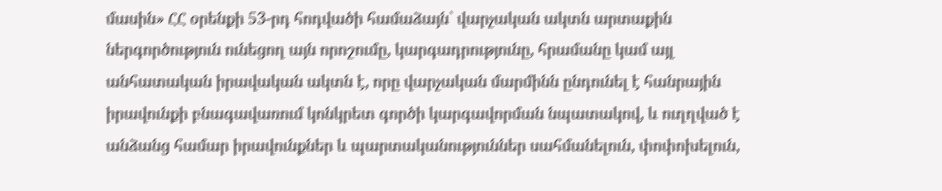մասին» ՀՀ օրենքի 53-րդ հոդվածի համաձայն` վարչական ակտն արտաքին ներգործություն ունեցող այն որոշումը, կարգադրությունը, հրամանը կամ այլ անհատական իրավական ակտն է, որը վարչական մարմինն ընդունել է հանրային իրավունքի բնագավառում կոնկրետ գործի կարգավորման նպատակով, և ուղղված է անձանց համար իրավունքներ և պարտականություններ սահմանելուն, փոփոխելուն,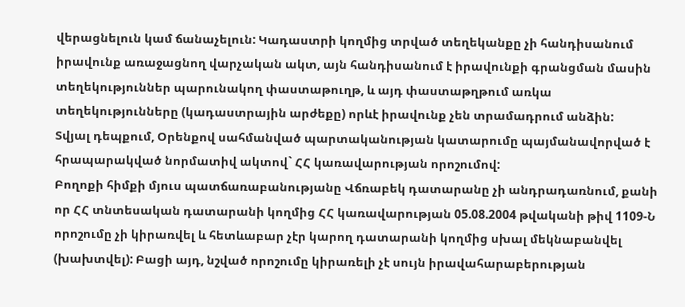վերացնելուն կամ ճանաչելուն: Կադաստրի կողմից տրված տեղեկանքը չի հանդիսանում իրավունք առաջացնող վարչական ակտ, այն հանդիսանում է իրավունքի գրանցման մասին տեղեկություններ պարունակող փաստաթուղթ, և այդ փաստաթղթում առկա տեղեկությունները (կադաստրային արժեքը) որևէ իրավունք չեն տրամադրում անձին:
Տվյալ դեպքում, Օրենքով սահմանված պարտականության կատարումը պայմանավորված է հրապարակված նորմատիվ ակտով` ՀՀ կառավարության որոշումով:
Բողոքի հիմքի մյուս պատճառաբանությանը Վճռաբեկ դատարանը չի անդրադառնում, քանի որ ՀՀ տնտեսական դատարանի կողմից ՀՀ կառավարության 05.08.2004 թվականի թիվ 1109-Ն որոշումը չի կիրառվել և հետևաբար չէր կարող դատարանի կողմից սխալ մեկնաբանվել (խախտվել): Բացի այդ, նշված որոշումը կիրառելի չէ սույն իրավահարաբերության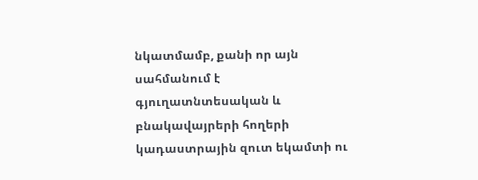նկատմամբ, քանի որ այն սահմանում է գյուղատնտեսական և բնակավայրերի հողերի կադաստրային զուտ եկամտի ու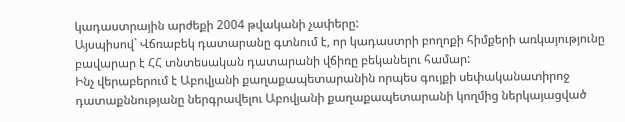կադաստրային արժեքի 2004 թվականի չափերը:
Այսպիսով` Վճռաբեկ դատարանը գտնում է, որ կադաստրի բողոքի հիմքերի առկայությունը բավարար է ՀՀ տնտեսական դատարանի վճիռը բեկանելու համար:
Ինչ վերաբերում է Աբովյանի քաղաքապետարանին որպես գույքի սեփականատիրոջ դատաքննությանը ներգրավելու Աբովյանի քաղաքապետարանի կողմից ներկայացված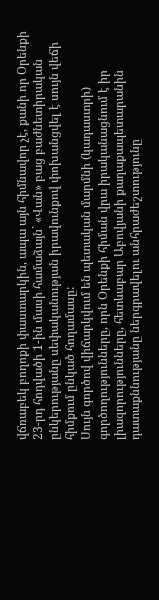վճռաբեկ բողոքի փաստարկին, ապա այն հիմնավոր չէ, քանի որ Օրենքի 23-րդ հոդվածի 1-ին մասի համաձայն` «Վան» բաց բաժնետիրական ընկերությանը սեփականության իրավունքով փոխանցվել է սույն վեճի հիմքում ընկած հողամասը:
Սույն գործով վիճարկվում են պետական մարմնի (կադաստրի) գործողությունները, որն Օրենքի հիման վրա իրականացնում է իր լիազորությունները, հետևաբար Աբովյանի քաղաքապետարանին դատաքննությանը ներգրավելու անհրաժեշտությունը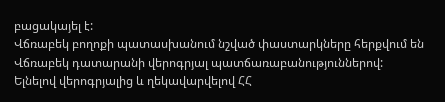բացակայել է:
Վճռաբեկ բողոքի պատասխանում նշված փաստարկները հերքվում են Վճռաբեկ դատարանի վերոգրյալ պատճառաբանություններով:
Ելնելով վերոգրյալից և ղեկավարվելով ՀՀ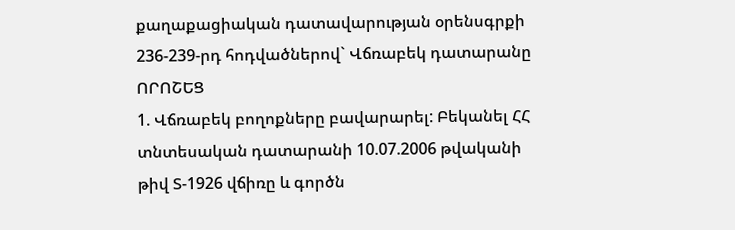քաղաքացիական դատավարության օրենսգրքի 236-239-րդ հոդվածներով` Վճռաբեկ դատարանը
ՈՐՈՇԵՑ
1. Վճռաբեկ բողոքները բավարարել: Բեկանել ՀՀ տնտեսական դատարանի 10.07.2006 թվականի թիվ Տ-1926 վճիռը և գործն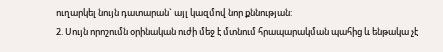ուղարկել նույն դատարան` այլ կազմով նոր քննության:
2. Սույն որոշումն օրինական ուժի մեջ է մտնում հրապարակման պահից և ենթակա չէ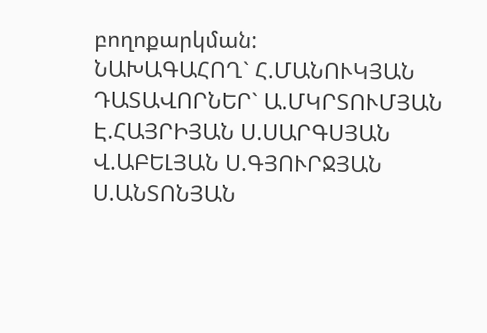բողոքարկման:
ՆԱԽԱԳԱՀՈՂ` Հ.ՄԱՆՈՒԿՅԱՆ ԴԱՏԱՎՈՐՆԵՐ` Ա.ՄԿՐՏՈՒՄՅԱՆ Է.ՀԱՅՐԻՅԱՆ Ս.ՍԱՐԳՍՅԱՆ Վ.ԱԲԵԼՅԱՆ Ս.ԳՅՈՒՐՋՅԱՆ Ս.ԱՆՏՈՆՅԱՆ